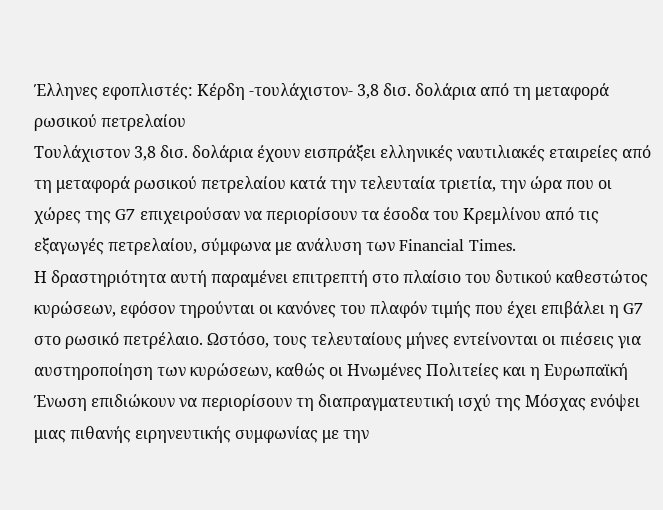Έλληνες εφοπλιστές: Κέρδη -τουλάχιστον- 3,8 δισ. δολάρια από τη μεταφορά ρωσικού πετρελαίου
Τουλάχιστον 3,8 δισ. δολάρια έχουν εισπράξει ελληνικές ναυτιλιακές εταιρείες από τη μεταφορά ρωσικού πετρελαίου κατά την τελευταία τριετία, την ώρα που οι χώρες της G7 επιχειρούσαν να περιορίσουν τα έσοδα του Κρεμλίνου από τις εξαγωγές πετρελαίου, σύμφωνα με ανάλυση των Financial Times.
Η δραστηριότητα αυτή παραμένει επιτρεπτή στο πλαίσιο του δυτικού καθεστώτος κυρώσεων, εφόσον τηρούνται οι κανόνες του πλαφόν τιμής που έχει επιβάλει η G7 στο ρωσικό πετρέλαιο. Ωστόσο, τους τελευταίους μήνες εντείνονται οι πιέσεις για αυστηροποίηση των κυρώσεων, καθώς οι Ηνωμένες Πολιτείες και η Ευρωπαϊκή Ένωση επιδιώκουν να περιορίσουν τη διαπραγματευτική ισχύ της Μόσχας ενόψει μιας πιθανής ειρηνευτικής συμφωνίας με την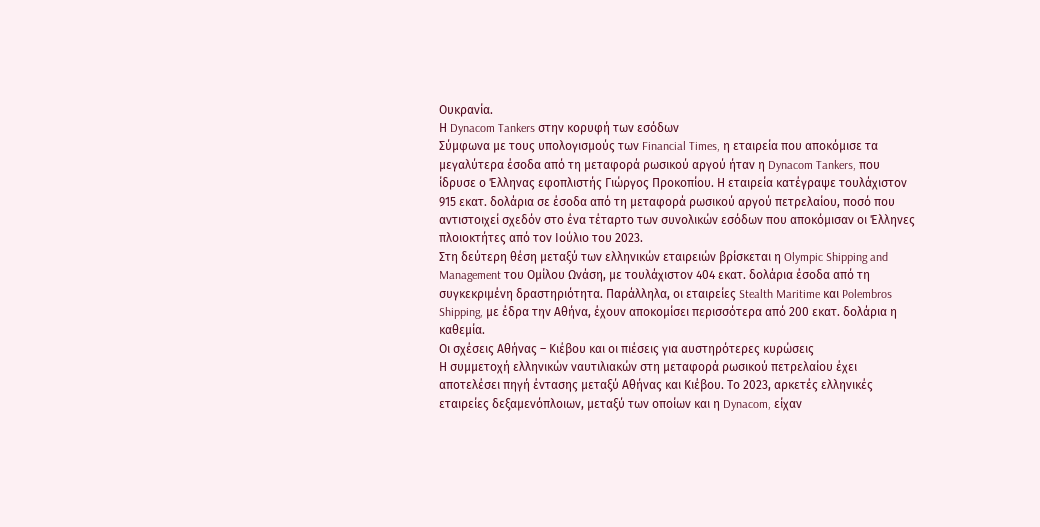Ουκρανία.
Η Dynacom Tankers στην κορυφή των εσόδων
Σύμφωνα με τους υπολογισμούς των Financial Times, η εταιρεία που αποκόμισε τα μεγαλύτερα έσοδα από τη μεταφορά ρωσικού αργού ήταν η Dynacom Tankers, που ίδρυσε ο Έλληνας εφοπλιστής Γιώργος Προκοπίου. Η εταιρεία κατέγραψε τουλάχιστον 915 εκατ. δολάρια σε έσοδα από τη μεταφορά ρωσικού αργού πετρελαίου, ποσό που αντιστοιχεί σχεδόν στο ένα τέταρτο των συνολικών εσόδων που αποκόμισαν οι Έλληνες πλοιοκτήτες από τον Ιούλιο του 2023.
Στη δεύτερη θέση μεταξύ των ελληνικών εταιρειών βρίσκεται η Olympic Shipping and Management του Ομίλου Ωνάση, με τουλάχιστον 404 εκατ. δολάρια έσοδα από τη συγκεκριμένη δραστηριότητα. Παράλληλα, οι εταιρείες Stealth Maritime και Polembros Shipping, με έδρα την Αθήνα, έχουν αποκομίσει περισσότερα από 200 εκατ. δολάρια η καθεμία.
Οι σχέσεις Αθήνας – Κιέβου και οι πιέσεις για αυστηρότερες κυρώσεις
Η συμμετοχή ελληνικών ναυτιλιακών στη μεταφορά ρωσικού πετρελαίου έχει αποτελέσει πηγή έντασης μεταξύ Αθήνας και Κιέβου. Το 2023, αρκετές ελληνικές εταιρείες δεξαμενόπλοιων, μεταξύ των οποίων και η Dynacom, είχαν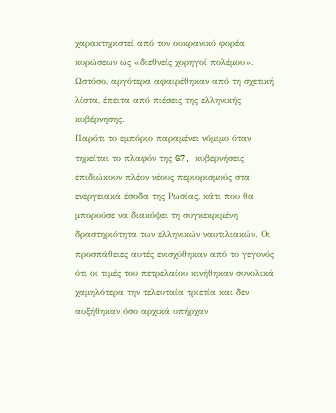χαρακτηριστεί από τον ουκρανικό φορέα κυρώσεων ως «διεθνείς χορηγοί πολέμου». Ωστόσο, αργότερα αφαιρέθηκαν από τη σχετική λίστα, έπειτα από πιέσεις της ελληνικής κυβέρνησης.
Παρότι το εμπόριο παραμένει νόμιμο όταν τηρείται το πλαφόν της G7, κυβερνήσεις επιδιώκουν πλέον νέους περιορισμούς στα ενεργειακά έσοδα της Ρωσίας, κάτι που θα μπορούσε να διακόψει τη συγκεκριμένη δραστηριότητα των ελληνικών ναυτιλιακών. Οι προσπάθειες αυτές ενισχύθηκαν από το γεγονός ότι οι τιμές του πετρελαίου κινήθηκαν συνολικά χαμηλότερα την τελευταία τριετία και δεν αυξήθηκαν όσο αρχικά υπήρχαν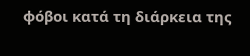φόβοι κατά τη διάρκεια της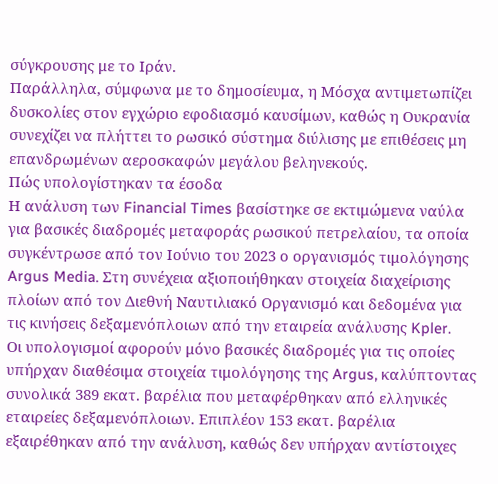σύγκρουσης με το Ιράν.
Παράλληλα, σύμφωνα με το δημοσίευμα, η Μόσχα αντιμετωπίζει δυσκολίες στον εγχώριο εφοδιασμό καυσίμων, καθώς η Ουκρανία συνεχίζει να πλήττει το ρωσικό σύστημα διύλισης με επιθέσεις μη επανδρωμένων αεροσκαφών μεγάλου βεληνεκούς.
Πώς υπολογίστηκαν τα έσοδα
Η ανάλυση των Financial Times βασίστηκε σε εκτιμώμενα ναύλα για βασικές διαδρομές μεταφοράς ρωσικού πετρελαίου, τα οποία συγκέντρωσε από τον Ιούνιο του 2023 ο οργανισμός τιμολόγησης Argus Media. Στη συνέχεια αξιοποιήθηκαν στοιχεία διαχείρισης πλοίων από τον Διεθνή Ναυτιλιακό Οργανισμό και δεδομένα για τις κινήσεις δεξαμενόπλοιων από την εταιρεία ανάλυσης Kpler.
Οι υπολογισμοί αφορούν μόνο βασικές διαδρομές για τις οποίες υπήρχαν διαθέσιμα στοιχεία τιμολόγησης της Argus, καλύπτοντας συνολικά 389 εκατ. βαρέλια που μεταφέρθηκαν από ελληνικές εταιρείες δεξαμενόπλοιων. Επιπλέον 153 εκατ. βαρέλια εξαιρέθηκαν από την ανάλυση, καθώς δεν υπήρχαν αντίστοιχες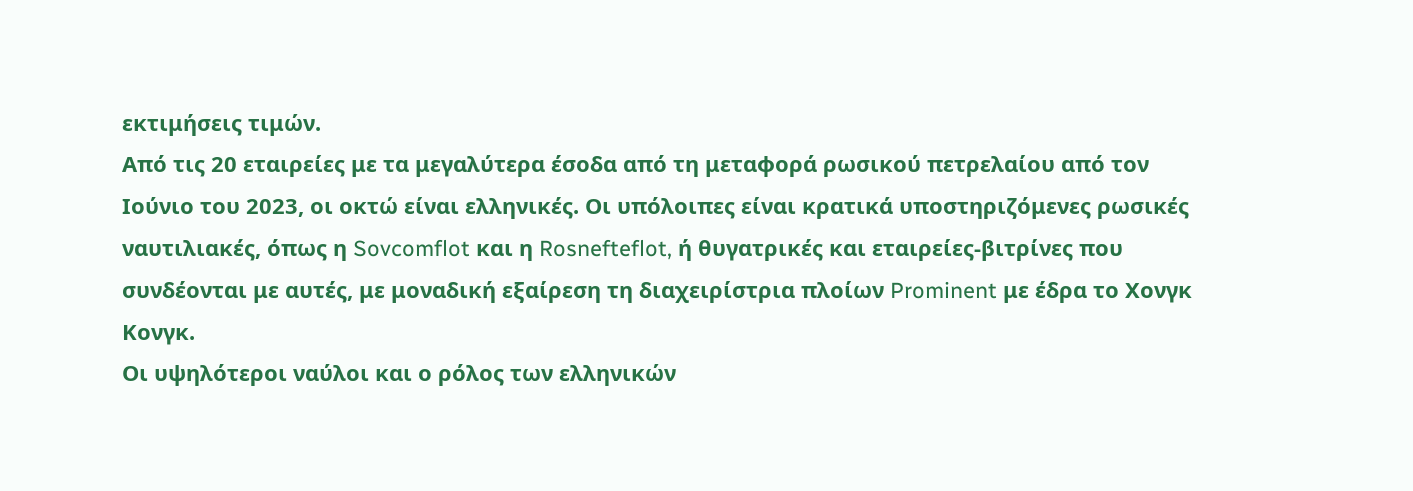εκτιμήσεις τιμών.
Από τις 20 εταιρείες με τα μεγαλύτερα έσοδα από τη μεταφορά ρωσικού πετρελαίου από τον Ιούνιο του 2023, οι οκτώ είναι ελληνικές. Οι υπόλοιπες είναι κρατικά υποστηριζόμενες ρωσικές ναυτιλιακές, όπως η Sovcomflot και η Rosnefteflot, ή θυγατρικές και εταιρείες-βιτρίνες που συνδέονται με αυτές, με μοναδική εξαίρεση τη διαχειρίστρια πλοίων Prominent με έδρα το Χονγκ Κονγκ.
Οι υψηλότεροι ναύλοι και ο ρόλος των ελληνικών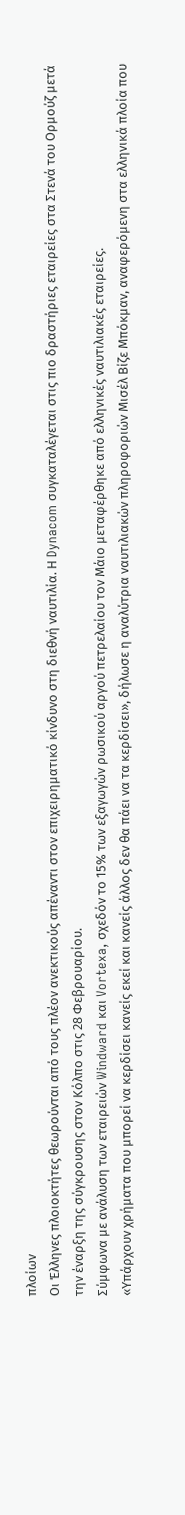πλοίων
Οι Έλληνες πλοιοκτήτες θεωρούνται από τους πλέον ανεκτικούς απέναντι στον επιχειρηματικό κίνδυνο στη διεθνή ναυτιλία. Η Dynacom συγκαταλέγεται στις πιο δραστήριες εταιρείες στα Στενά του Ορμούζ μετά την έναρξη της σύγκρουσης στον Κόλπο στις 28 Φεβρουαρίου.
Σύμφωνα με ανάλυση των εταιρειών Windward και Vortexa, σχεδόν το 15% των εξαγωγών ρωσικού αργού πετρελαίου τον Μάιο μεταφέρθηκε από ελληνικές ναυτιλιακές εταιρείες.
«Υπάρχουν χρήματα που μπορεί να κερδίσει κανείς εκεί και κανείς άλλος δεν θα πάει να τα κερδίσει», δήλωσε η αναλύτρια ναυτιλιακών πληροφοριών Μισέλ Βίζε Μπόκμαν, αναφερόμενη στα ελληνικά πλοία που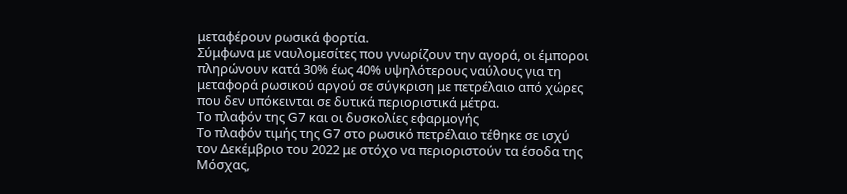μεταφέρουν ρωσικά φορτία.
Σύμφωνα με ναυλομεσίτες που γνωρίζουν την αγορά, οι έμποροι πληρώνουν κατά 30% έως 40% υψηλότερους ναύλους για τη μεταφορά ρωσικού αργού σε σύγκριση με πετρέλαιο από χώρες που δεν υπόκεινται σε δυτικά περιοριστικά μέτρα.
Το πλαφόν της G7 και οι δυσκολίες εφαρμογής
Το πλαφόν τιμής της G7 στο ρωσικό πετρέλαιο τέθηκε σε ισχύ τον Δεκέμβριο του 2022 με στόχο να περιοριστούν τα έσοδα της Μόσχας,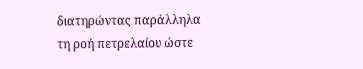διατηρώντας παράλληλα τη ροή πετρελαίου ώστε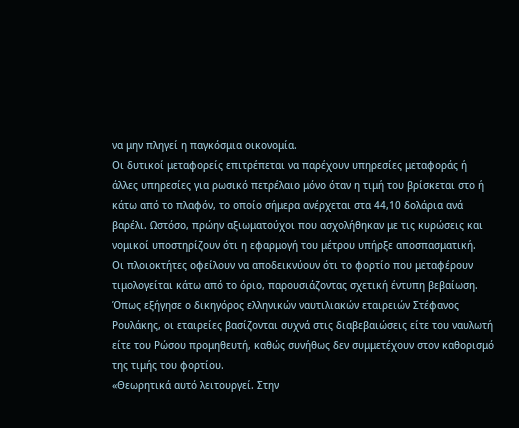να μην πληγεί η παγκόσμια οικονομία.
Οι δυτικοί μεταφορείς επιτρέπεται να παρέχουν υπηρεσίες μεταφοράς ή άλλες υπηρεσίες για ρωσικό πετρέλαιο μόνο όταν η τιμή του βρίσκεται στο ή κάτω από το πλαφόν, το οποίο σήμερα ανέρχεται στα 44,10 δολάρια ανά βαρέλι. Ωστόσο, πρώην αξιωματούχοι που ασχολήθηκαν με τις κυρώσεις και νομικοί υποστηρίζουν ότι η εφαρμογή του μέτρου υπήρξε αποσπασματική.
Οι πλοιοκτήτες οφείλουν να αποδεικνύουν ότι το φορτίο που μεταφέρουν τιμολογείται κάτω από το όριο, παρουσιάζοντας σχετική έντυπη βεβαίωση. Όπως εξήγησε ο δικηγόρος ελληνικών ναυτιλιακών εταιρειών Στέφανος Ρουλάκης, οι εταιρείες βασίζονται συχνά στις διαβεβαιώσεις είτε του ναυλωτή είτε του Ρώσου προμηθευτή, καθώς συνήθως δεν συμμετέχουν στον καθορισμό της τιμής του φορτίου.
«Θεωρητικά αυτό λειτουργεί. Στην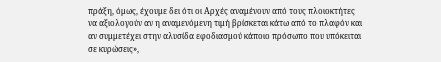πράξη, όμως, έχουμε δει ότι οι Aρχές αναμένουν από τους πλοιοκτήτες να αξιολογούν αν η αναμενόμενη τιμή βρίσκεται κάτω από το πλαφόν και αν συμμετέχει στην αλυσίδα εφοδιασμού κάποιο πρόσωπο που υπόκειται σε κυρώσεις»,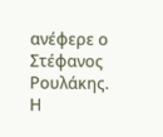ανέφερε ο Στέφανος Ρουλάκης.
Η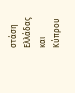στάση Ελλάδας και Κύπρου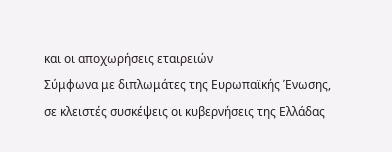και οι αποχωρήσεις εταιρειών
Σύμφωνα με διπλωμάτες της Ευρωπαϊκής Ένωσης, σε κλειστές συσκέψεις οι κυβερνήσεις της Ελλάδας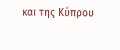και της Κύπρου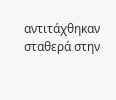αντιτάχθηκαν σταθερά στην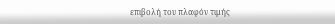επιβολή του πλαφόν τιμής